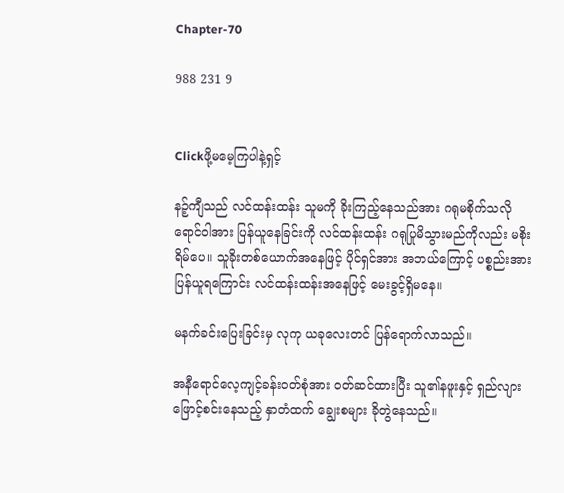Chapter-70

988 231 9


Clickဖို့မမေ့ကြပါနဲ့ရှင့်

နဉ့်ကျီသည် လင်ထန်းထန်း သူမကို ခိုးကြည့်နေသည်အား ဂရုမစိုက်သလို ရောင်ဝါအား ပြန်ယူနေခြင်းကို လင်ထန်းထန်း ဂရုပြုမိသွားမည်ကိုလည်း မစိုးရိမ်ပေ။ သူခိုးတစ်ယောက်အနေဖြင့် ပိုင်ရှင်အား အဘယ်ကြောင့် ပစ္စည်းအားပြန်ယူရကြောင်း လင်ထန်းထန်းအနေဖြင့် မေးခွင့်ရှိမနေ။

မနက်ခင်းပြေးခြင်းမှ လုကု ယခုလေးတင် ပြန်ရောက်လာသည်။

အနီရောင်လေ့ကျင့်ခန်းဝတ်စုံအား ဝတ်ဆင်ထားပြီး သူ၏နဖူးနှင့် ရှည်လျားဖြောင့်စင်းနေသည့် နှာတံထက် ချွေးစများ ခိုတွဲနေသည်။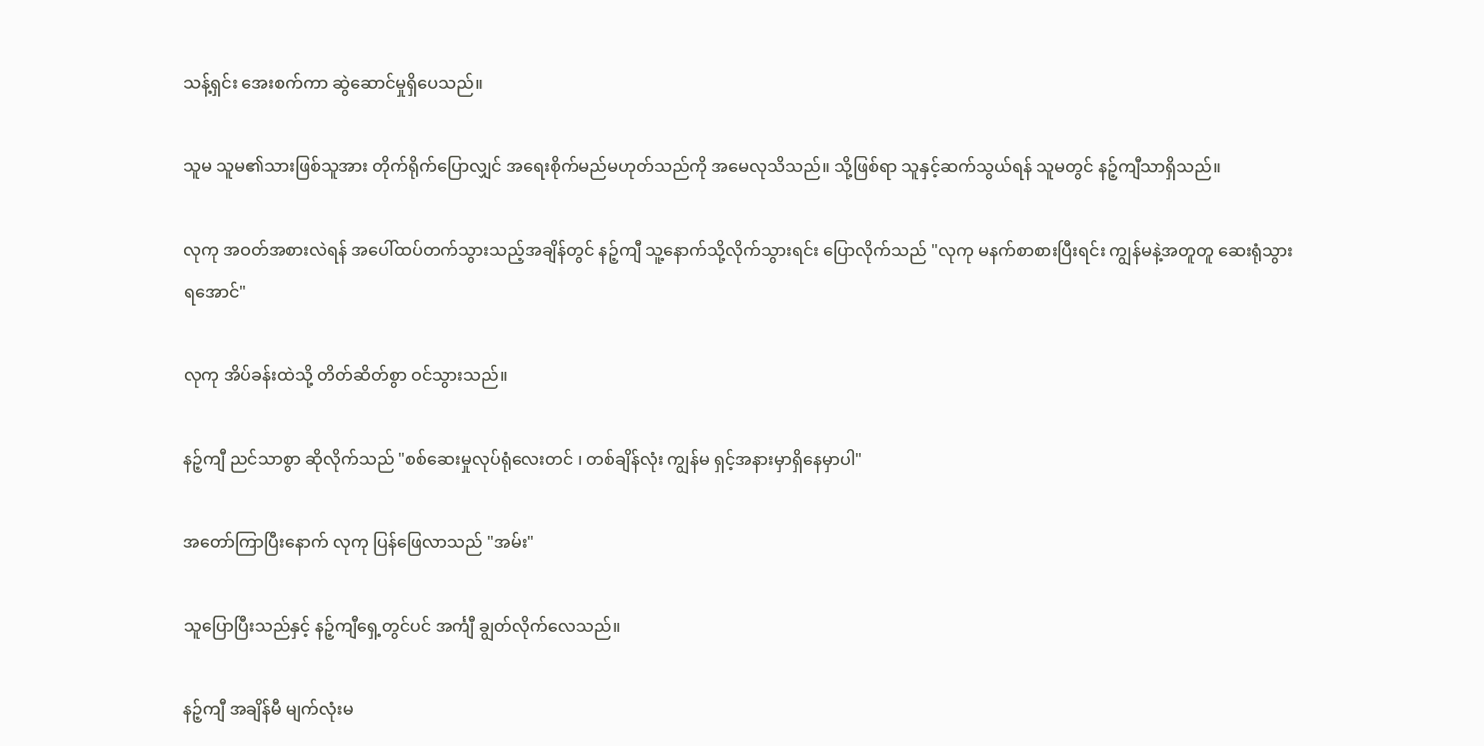သန့်ရှင်း အေးစက်ကာ ဆွဲဆောင်မှုရှိပေသည်။

သူမ သူမ၏သားဖြစ်သူအား တိုက်ရိုက်ပြောလျှင် အရေးစိုက်မည်မဟုတ်သည်ကို အမေလုသိသည်။ သို့ဖြစ်ရာ သူနှင့်ဆက်သွယ်ရန် သူမတွင် နဉ့်ကျီသာရှိသည်။

လုကု အဝတ်အစားလဲရန် အပေါ်ထပ်တက်သွားသည့်အချိန်တွင် နဉ့်ကျီ သူ့နောက်သို့လိုက်သွားရင်း ပြောလိုက်သည် "လုကု မနက်စာစားပြီးရင်း ကျွန်မနဲ့အတူတူ ဆေးရုံသွားရအောင်"

လုကု အိပ်ခန်းထဲသို့ တိတ်ဆိတ်စွာ ဝင်သွားသည်။

နဉ့်ကျီ ညင်သာစွာ ဆိုလိုက်သည် "စစ်ဆေးမှုလုပ်ရုံလေးတင် ၊ တစ်ချိန်လုံး ကျွန်မ ရှင့်အနားမှာရှိနေမှာပါ"

အတော်ကြာပြီးနောက် လုကု ပြန်ဖြေလာသည် "အမ်း"

သူပြောပြီးသည်နှင့် နဉ့်ကျီရှေ့တွင်ပင် အင်္ကျီ ချွတ်လိုက်လေသည်။

နဉ့်ကျီ အချိန်မီ မျက်လုံးမ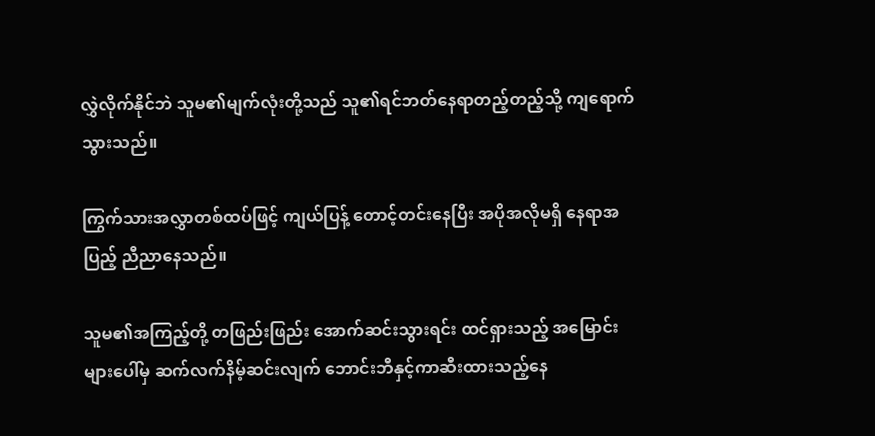လွှဲလိုက်နိုင်ဘဲ သူမ၏မျက်လုံးတို့သည် သူ၏ရင်ဘတ်နေရာတည့်တည့်သို့ ကျရောက်သွားသည်။

ကြွက်သားအလွှာတစ်ထပ်ဖြင့် ကျယ်ပြန့် တောင့်တင်းနေပြီး အပိုအလိုမရှိ နေရာအပြည့် ညီညာနေသည်။

သူမ၏အကြည့်တို့ တဖြည်းဖြည်း အောက်ဆင်းသွားရင်း ထင်ရှားသည့် အမြောင်းများပေါ်မှ ဆက်လက်နိမ့်ဆင်းလျက် ဘောင်းဘီနှင့်ကာဆီးထားသည့်နေ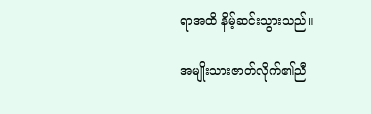ရာအထိ နိမ့်ဆင်းသွားသည်။

အမျိုးသားဇာတ်လိုက်၏ညီ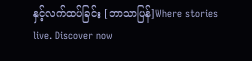နှင့်လက်ထပ်ခြင်း [ဘာသာပြန်]Where stories live. Discover now